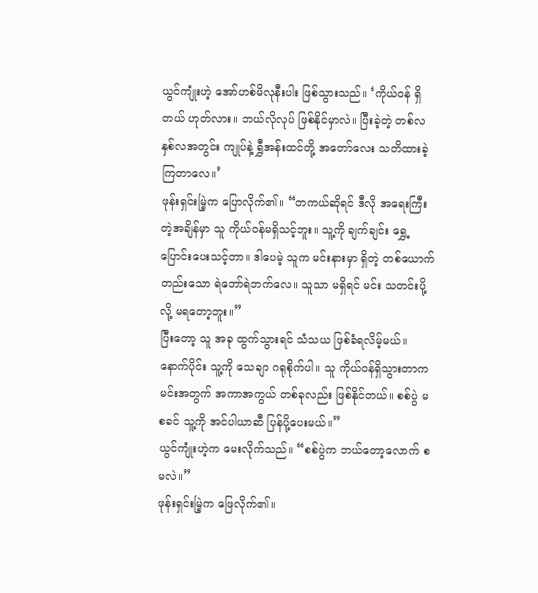ယွင်ကျုံးဟဲ့ အော်ဟစ်မိလုနီးပါး ဖြစ်သွားသည်။ ‘ကိုယ်ဝန် ရှိတယ် ဟုတ်လား။ ဘယ်လိုလုပ် ဖြစ်နိုင်မှာလဲ။ ပြီးခဲ့တဲ့ တစ်လနှစ်လအတွင်း ကျုပ်နဲ့ ရွှီအန်းထင်တို့ အတော်လေး သတိထားခဲ့ကြတာလေ။’
ဖုန်းရှင်းမြဲ့က ပြောလိုက်၏။ “တကယ်ဆိုရင် ဒီလို အရေးကြီးတဲ့အချိန်မှာ သူ ကိုယ်ဝန်မရှိသင့်ဘူး။ သူ့ကို ချက်ချင်း ရွှေ့ပြောင်းပေးသင့်တာ။ ဒါပေမဲ့ သူက မင်းနားမှာ ရှိတဲ့ တစ်ယောက်တည်းသော ရဲဘော်ရဲဘက်လေ။ သူသာ မရှိရင် မင်း သတင်းပို့လို့ မရတော့ဘူး။”
ပြီးတော့ သူ အခု ထွက်သွားရင် သံသယ ဖြစ်ခံရလိမ့်မယ်။ နောက်ပိုင်း သူ့ကို သေချာ ဂရုစိုက်ပါ။ သူ ကိုယ်ဝန်ရှိသွားတာက မင်းအတွက် အကာအကွယ် တစ်ခုလည်း ဖြစ်နိုင်တယ်။ စစ်ပွဲ မစခင် သူ့ကို အင်ပါယာဆီ ပြန်ပို့ပေးမယ်။”
ယွင်ကျုံးဟဲ့က မေးလိုက်သည်။ “စစ်ပွဲက ဘယ်တော့လောက် စမလဲ။”
ဖုန်းရှင်းမြဲ့က ဖြေလိုက်၏။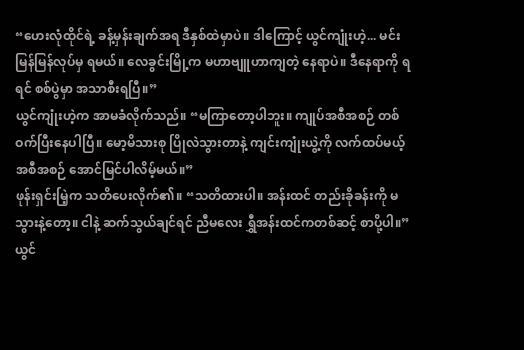“ဟေးလုံထိုင်ရဲ့ ခန့်မှန်းချက်အရ ဒီနှစ်ထဲမှာပဲ။ ဒါကြောင့် ယွင်ကျုံးဟဲ့... မင်း မြန်မြန်လုပ်မှ ရမယ်။ လေခွင်းမြို့က မဟာဗျူဟာကျတဲ့ နေရာပဲ။ ဒီနေရာကို ရရင် စစ်ပွဲမှာ အသာစီးရပြီ။”
ယွင်ကျုံးဟဲ့က အာမခံလိုက်သည်။ “မကြာတော့ပါဘူး။ ကျုပ်အစီအစဉ် တစ်ဝက်ပြီးနေပါပြီ။ မော့မိသားစု ပြိုလဲသွားတာနဲ့ ကျင်းကျုံးယွဲ့ကို လက်ထပ်မယ့် အစီအစဉ် အောင်မြင်ပါလိမ့်မယ်။”
ဖုန်းရှင်းမြဲ့က သတိပေးလိုက်၏။ “သတိထားပါ။ အန်းထင် တည်းခိုခန်းကို မသွားနဲ့တော့။ ငါနဲ့ ဆက်သွယ်ချင်ရင် ညီမလေး ရွှီအန်းထင်ကတစ်ဆင့် စာပို့ပါ။”
ယွင်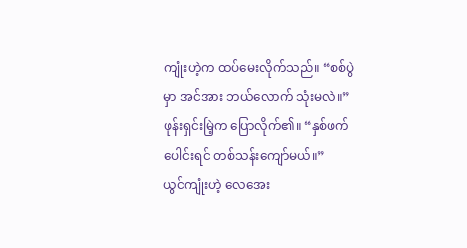ကျုံးဟဲ့က ထပ်မေးလိုက်သည်။ “စစ်ပွဲမှာ အင်အား ဘယ်လောက် သုံးမလဲ။”
ဖုန်းရှင်းမြဲ့က ပြောလိုက်၏။ “နှစ်ဖက်ပေါင်းရင် တစ်သန်းကျော်မယ်။”
ယွင်ကျုံးဟဲ့ လေအေး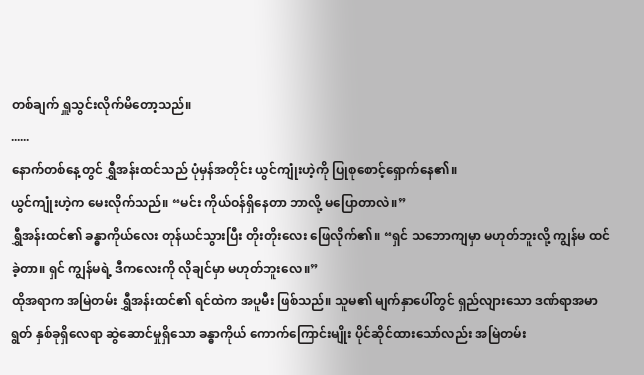တစ်ချက် ရှူသွင်းလိုက်မိတော့သည်။
......
နောက်တစ်နေ့တွင် ရွှီအန်းထင်သည် ပုံမှန်အတိုင်း ယွင်ကျုံးဟဲ့ကို ပြုစုစောင့်ရှောက်နေ၏။
ယွင်ကျုံးဟဲ့က မေးလိုက်သည်။ “မင်း ကိုယ်ဝန်ရှိနေတာ ဘာလို့ မပြောတာလဲ။”
ရွှီအန်းထင်၏ ခန္ဓာကိုယ်လေး တုန်ယင်သွားပြီး တိုးတိုးလေး ဖြေလိုက်၏။ “ရှင် သဘောကျမှာ မဟုတ်ဘူးလို့ ကျွန်မ ထင်ခဲ့တာ။ ရှင် ကျွန်မရဲ့ ဒီကလေးကို လိုချင်မှာ မဟုတ်ဘူးလေ။”
ထိုအရာက အမြဲတမ်း ရွှီအန်းထင်၏ ရင်ထဲက အပူမီး ဖြစ်သည်။ သူမ၏ မျက်နှာပေါ်တွင် ရှည်လျားသော ဒဏ်ရာအမာရွတ် နှစ်ခုရှိလေရာ ဆွဲဆောင်မှုရှိသော ခန္ဓာကိုယ် ကောက်ကြောင်းမျိုး ပိုင်ဆိုင်ထားသော်လည်း အမြဲတမ်း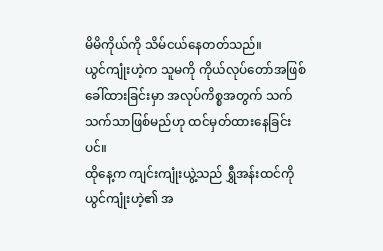မိမိကိုယ်ကို သိမ်ငယ်နေတတ်သည်။
ယွင်ကျုံးဟဲ့က သူမကို ကိုယ်လုပ်တော်အဖြစ် ခေါ်ထားခြင်းမှာ အလုပ်ကိစ္စအတွက် သက်သက်သာဖြစ်မည်ဟု ထင်မှတ်ထားနေခြင်းပင်။
ထိုနေ့က ကျင်းကျုံးယွဲ့သည် ရွှီအန်းထင်ကို ယွင်ကျုံးဟဲ့၏ အ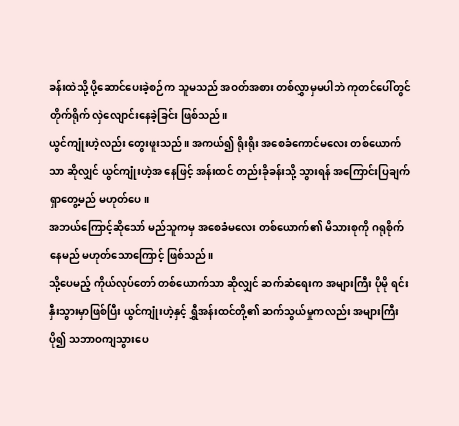ခန်းထဲသို့ ပို့ဆောင်ပေးခဲ့စဉ်က သူမသည် အဝတ်အစား တစ်လွှာမှမပါဘဲ ကုတင်ပေါ်တွင် တိုက်ရိုက် လှဲလျောင်းနေခဲ့ခြင်း ဖြစ်သည်။
ယွင်ကျုံးဟဲ့လည်း တွေးဖူးသည်။ အကယ်၍ ရိုးရိုး အစေခံကောင်မလေး တစ်ယောက်သာ ဆိုလျှင် ယွင်ကျုံးဟဲ့အ နေဖြင့် အန်းထင် တည်းခိုခန်းသို့ သွားရန် အကြောင်းပြချက် ရှာတွေ့မည် မဟုတ်ပေ။
အဘယ်ကြောင့်ဆိုသော် မည်သူကမှ အစေခံမလေး တစ်ယောက်၏ မိသားစုကို ဂရုစိုက်နေမည် မဟုတ်သောကြောင့် ဖြစ်သည်။
သို့ပေမည့် ကိုယ်လုပ်တော် တစ်ယောက်သာ ဆိုလျှင် ဆက်ဆံရေးက အများကြီး ပိုမို ရင်းနှီးသွားမှာဖြစ်ပြီး ယွင်ကျုံးဟဲ့နှင့် ရွှီအန်းထင်တို့၏ ဆက်သွယ်မှုကလည်း အများကြီး ပို၍ သဘာဝကျသွားပေ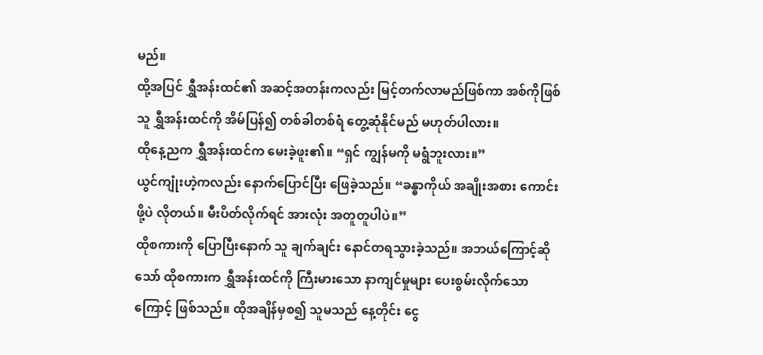မည်။
ထို့အပြင် ရွှီအန်းထင်၏ အဆင့်အတန်းကလည်း မြင့်တက်လာမည်ဖြစ်ကာ အစ်ကိုဖြစ်သူ ရွှီအန်းထင်ကို အိမ်ပြန်၍ တစ်ခါတစ်ရံ တွေ့ဆုံနိုင်မည် မဟုတ်ပါလား။
ထိုနေ့ညက ရွှီအန်းထင်က မေးခဲ့ဖူး၏။ “ရှင် ကျွန်မကို မရွံဘူးလား။”
ယွင်ကျုံးဟဲ့ကလည်း နောက်ပြောင်ပြီး ဖြေခဲ့သည်။ “ခန္ဓာကိုယ် အချိုးအစား ကောင်းဖို့ပဲ လိုတယ်။ မီးပိတ်လိုက်ရင် အားလုံး အတူတူပါပဲ။”
ထိုစကားကို ပြောပြီးနောက် သူ ချက်ချင်း နောင်တရသွားခဲ့သည်။ အဘယ်ကြောင့်ဆိုသော် ထိုစကားက ရွှီအန်းထင်ကို ကြီးမားသော နာကျင်မှုများ ပေးစွမ်းလိုက်သောကြောင့် ဖြစ်သည်။ ထိုအချိန်မှစ၍ သူမသည် နေ့တိုင်း ငွေ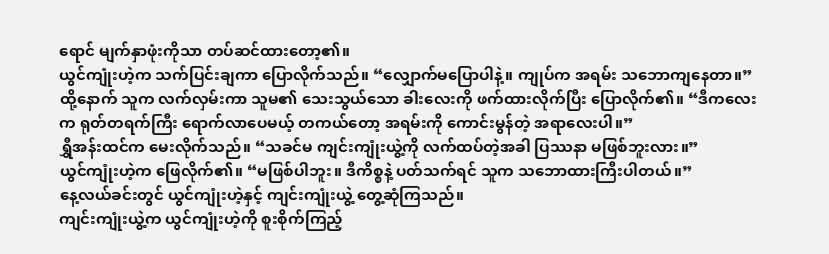ရောင် မျက်နှာဖုံးကိုသာ တပ်ဆင်ထားတော့၏။
ယွင်ကျုံးဟဲ့က သက်ပြင်းချကာ ပြောလိုက်သည်။ “လျှောက်မပြောပါနဲ့။ ကျုပ်က အရမ်း သဘောကျနေတာ။”
ထို့နောက် သူက လက်လှမ်းကာ သူမ၏ သေးသွယ်သော ခါးလေးကို ဖက်ထားလိုက်ပြီး ပြောလိုက်၏။ “ဒီကလေးက ရုတ်တရက်ကြီး ရောက်လာပေမယ့် တကယ်တော့ အရမ်းကို ကောင်းမွန်တဲ့ အရာလေးပါ။”
ရွှီအန်းထင်က မေးလိုက်သည်။ “သခင်မ ကျင်းကျုံးယွဲ့ကို လက်ထပ်တဲ့အခါ ပြဿနာ မဖြစ်ဘူးလား။”
ယွင်ကျုံးဟဲ့က ဖြေလိုက်၏။ “မဖြစ်ပါဘူး။ ဒီကိစ္စနဲ့ ပတ်သက်ရင် သူက သဘောထားကြီးပါတယ်။”
နေ့လယ်ခင်းတွင် ယွင်ကျုံးဟဲ့နှင့် ကျင်းကျုံးယွဲ့ တွေ့ဆုံကြသည်။
ကျင်းကျုံးယွဲ့က ယွင်ကျုံးဟဲ့ကို စူးစိုက်ကြည့်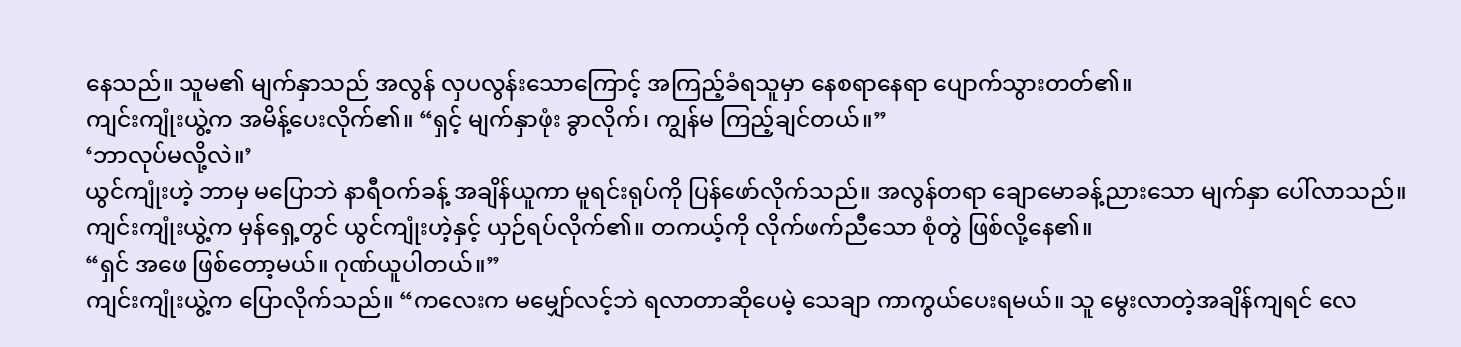နေသည်။ သူမ၏ မျက်နှာသည် အလွန် လှပလွန်းသောကြောင့် အကြည့်ခံရသူမှာ နေစရာနေရာ ပျောက်သွားတတ်၏။
ကျင်းကျုံးယွဲ့က အမိန့်ပေးလိုက်၏။ “ရှင့် မျက်နှာဖုံး ခွာလိုက်၊ ကျွန်မ ကြည့်ချင်တယ်။”
‘ဘာလုပ်မလို့လဲ။’
ယွင်ကျုံးဟဲ့ ဘာမှ မပြောဘဲ နာရီဝက်ခန့် အချိန်ယူကာ မူရင်းရုပ်ကို ပြန်ဖော်လိုက်သည်။ အလွန်တရာ ချောမောခန့်ညားသော မျက်နှာ ပေါ်လာသည်။
ကျင်းကျုံးယွဲ့က မှန်ရှေ့တွင် ယွင်ကျုံးဟဲ့နှင့် ယှဉ်ရပ်လိုက်၏။ တကယ့်ကို လိုက်ဖက်ညီသော စုံတွဲ ဖြစ်လို့နေ၏။
“ရှင် အဖေ ဖြစ်တော့မယ်။ ဂုဏ်ယူပါတယ်။”
ကျင်းကျုံးယွဲ့က ပြောလိုက်သည်။ “ကလေးက မမျှော်လင့်ဘဲ ရလာတာဆိုပေမဲ့ သေချာ ကာကွယ်ပေးရမယ်။ သူ မွေးလာတဲ့အချိန်ကျရင် လေ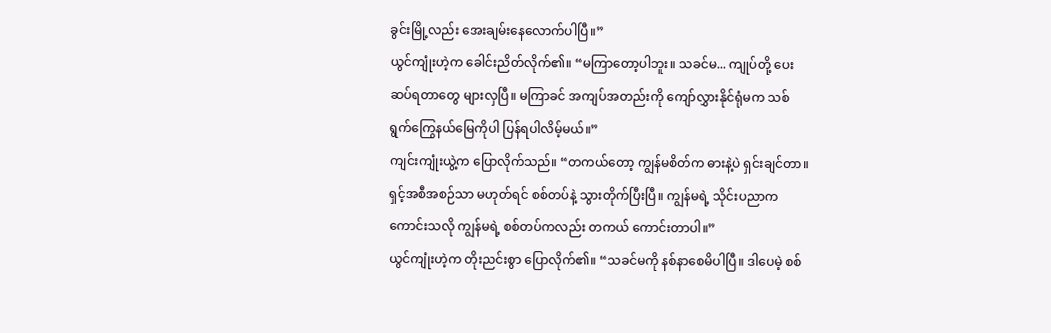ခွင်းမြို့လည်း အေးချမ်းနေလောက်ပါပြီ။”
ယွင်ကျုံးဟဲ့က ခေါင်းညိတ်လိုက်၏။ “မကြာတော့ပါဘူး။ သခင်မ... ကျုပ်တို့ ပေးဆပ်ရတာတွေ များလှပြီ။ မကြာခင် အကျပ်အတည်းကို ကျော်လွှားနိုင်ရုံမက သစ်ရွက်ကြွေနယ်မြေကိုပါ ပြန်ရပါလိမ့်မယ်။”
ကျင်းကျုံးယွဲ့က ပြောလိုက်သည်။ “တကယ်တော့ ကျွန်မစိတ်က ဓားနဲ့ပဲ ရှင်းချင်တာ။ ရှင့်အစီအစဉ်သာ မဟုတ်ရင် စစ်တပ်နဲ့ သွားတိုက်ပြီးပြီ။ ကျွန်မရဲ့ သိုင်းပညာက ကောင်းသလို ကျွန်မရဲ့ စစ်တပ်ကလည်း တကယ် ကောင်းတာပါ။”
ယွင်ကျုံးဟဲ့က တိုးညင်းစွာ ပြောလိုက်၏။ “သခင်မကို နစ်နာစေမိပါပြီ။ ဒါပေမဲ့ စစ်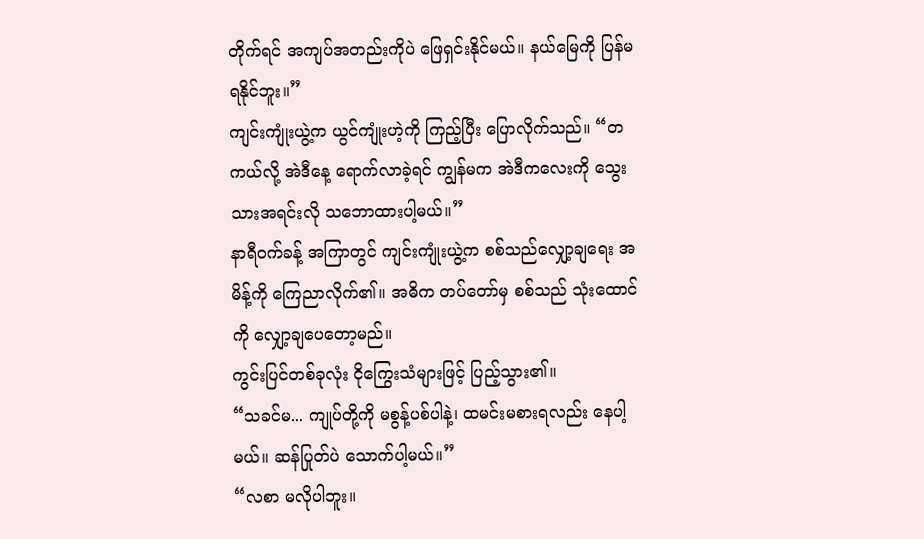တိုက်ရင် အကျပ်အတည်းကိုပဲ ဖြေရှင်းနိုင်မယ်။ နယ်မြေကို ပြန်မရနိုင်ဘူး။”
ကျင်းကျုံးယွဲ့က ယွင်ကျုံးဟဲ့ကို ကြည့်ပြီး ပြောလိုက်သည်။ “တကယ်လို့ အဲဒီနေ့ ရောက်လာခဲ့ရင် ကျွန်မက အဲဒီကလေးကို သွေးသားအရင်းလို သဘောထားပါ့မယ်။”
နာရီဝက်ခန့် အကြာတွင် ကျင်းကျုံးယွဲ့က စစ်သည်လျှော့ချရေး အမိန့်ကို ကြေညာလိုက်၏။ အဓိက တပ်တော်မှ စစ်သည် သုံးထောင်ကို လျှော့ချပေတော့မည်။
ကွင်းပြင်တစ်ခုလုံး ငိုကြွေးသံများဖြင့် ပြည့်သွား၏။
“သခင်မ... ကျုပ်တို့ကို မစွန့်ပစ်ပါနဲ့၊ ထမင်းမစားရလည်း နေပါ့မယ်။ ဆန်ပြုတ်ပဲ သောက်ပါ့မယ်။”
“လစာ မလိုပါဘူး။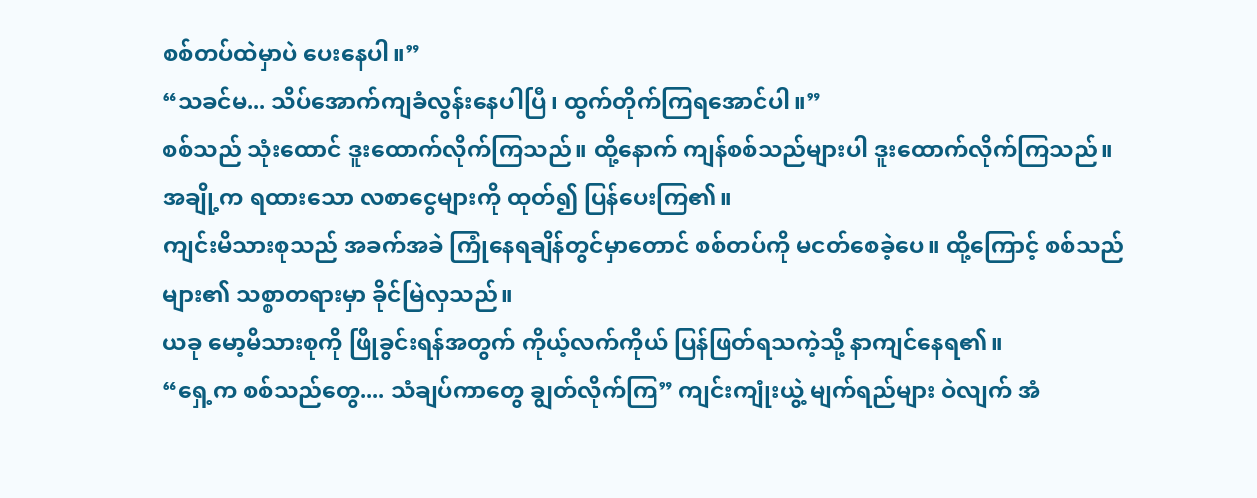စစ်တပ်ထဲမှာပဲ ပေးနေပါ။”
“သခင်မ... သိပ်အောက်ကျခံလွန်းနေပါပြီ၊ ထွက်တိုက်ကြရအောင်ပါ။”
စစ်သည် သုံးထောင် ဒူးထောက်လိုက်ကြသည်။ ထို့နောက် ကျန်စစ်သည်များပါ ဒူးထောက်လိုက်ကြသည်။
အချို့က ရထားသော လစာငွေများကို ထုတ်၍ ပြန်ပေးကြ၏။
ကျင်းမိသားစုသည် အခက်အခဲ ကြုံနေရချိန်တွင်မှာတောင် စစ်တပ်ကို မငတ်စေခဲ့ပေ။ ထို့ကြောင့် စစ်သည်များ၏ သစ္စာတရားမှာ ခိုင်မြဲလှသည်။
ယခု မော့မိသားစုကို ဖြိုခွင်းရန်အတွက် ကိုယ့်လက်ကိုယ် ပြန်ဖြတ်ရသကဲ့သို့ နာကျင်နေရ၏။
“ရှေ့က စစ်သည်တွေ.... သံချပ်ကာတွေ ချွတ်လိုက်ကြ” ကျင်းကျုံးယွဲ့ မျက်ရည်များ ဝဲလျက် အံ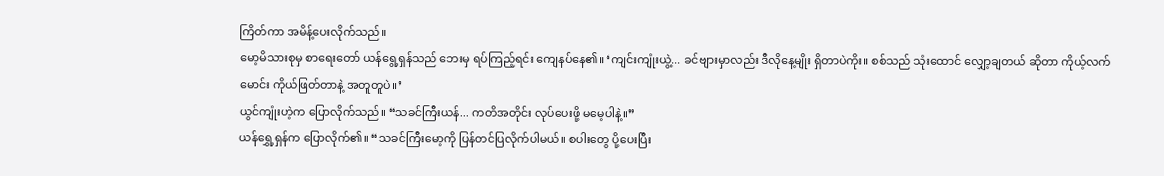ကြိတ်ကာ အမိန့်ပေးလိုက်သည်။
မော့မိသားစုမှ စာရေးတော် ယန်ရွေ့ရှန်သည် ဘေးမှ ရပ်ကြည့်ရင်း ကျေနပ်နေ၏။ ‘ကျင်းကျုံးယွဲ့... ခင်ဗျားမှာလည်း ဒီလိုနေ့မျိုး ရှိတာပဲကိုး။ စစ်သည် သုံးထောင် လျှော့ချတယ် ဆိုတာ ကိုယ့်လက်မောင်း ကိုယ်ဖြတ်တာနဲ့ အတူတူပဲ။’
ယွင်ကျုံးဟဲ့က ပြောလိုက်သည်။ “သခင်ကြီးယန်... ကတိအတိုင်း လုပ်ပေးဖို့ မမေ့ပါနဲ့။”
ယန်ရွှေ့ရှန်က ပြောလိုက်၏။ “သခင်ကြီးမော့ကို ပြန်တင်ပြလိုက်ပါမယ်။ စပါးတွေ ပို့ပေးပြီး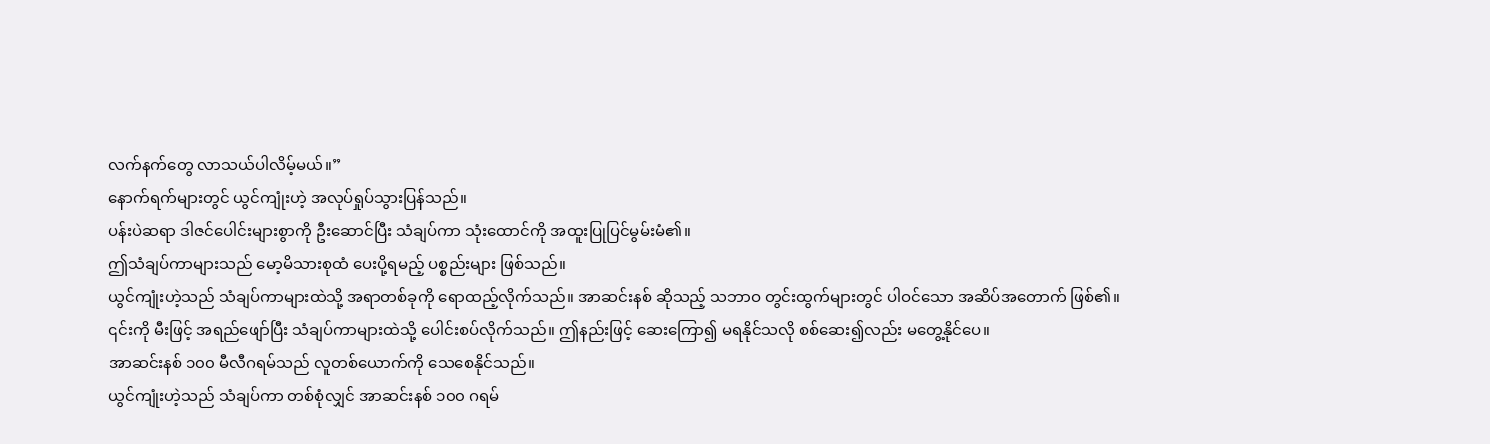လက်နက်တွေ လာသယ်ပါလိမ့်မယ်။”
နောက်ရက်များတွင် ယွင်ကျုံးဟဲ့ အလုပ်ရှုပ်သွားပြန်သည်။
ပန်းပဲဆရာ ဒါဇင်ပေါင်းများစွာကို ဦးဆောင်ပြီး သံချပ်ကာ သုံးထောင်ကို အထူးပြုပြင်မွမ်းမံ၏။
ဤသံချပ်ကာများသည် မော့မိသားစုထံ ပေးပို့ရမည့် ပစ္စည်းများ ဖြစ်သည်။
ယွင်ကျုံးဟဲ့သည် သံချပ်ကာများထဲသို့ အရာတစ်ခုကို ရောထည့်လိုက်သည်။ အာဆင်းနစ် ဆိုသည့် သဘာဝ တွင်းထွက်များတွင် ပါဝင်သော အဆိပ်အတောက် ဖြစ်၏။
၎င်းကို မီးဖြင့် အရည်ဖျော်ပြီး သံချပ်ကာများထဲသို့ ပေါင်းစပ်လိုက်သည်။ ဤနည်းဖြင့် ဆေးကြော၍ မရနိုင်သလို စစ်ဆေး၍လည်း မတွေ့နိုင်ပေ။
အာဆင်းနစ် ၁၀၀ မီလီဂရမ်သည် လူတစ်ယောက်ကို သေစေနိုင်သည်။
ယွင်ကျုံးဟဲ့သည် သံချပ်ကာ တစ်စုံလျှင် အာဆင်းနစ် ၁၀၀ ဂရမ်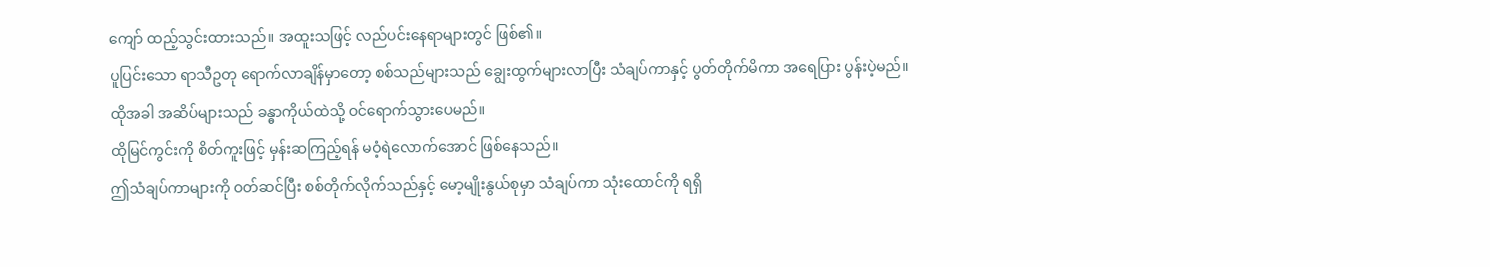ကျော် ထည့်သွင်းထားသည်။ အထူးသဖြင့် လည်ပင်းနေရာများတွင် ဖြစ်၏။
ပူပြင်းသော ရာသီဥတု ရောက်လာချိန်မှာတော့ စစ်သည်များသည် ချွေးထွက်များလာပြီး သံချပ်ကာနှင့် ပွတ်တိုက်မိကာ အရေပြား ပွန်းပဲ့မည်။ ထိုအခါ အဆိပ်များသည် ခန္ဓာကိုယ်ထဲသို့ ဝင်ရောက်သွားပေမည်။
ထိုမြင်ကွင်းကို စိတ်ကူးဖြင့် မှန်းဆကြည့်ရန် မဝံ့ရဲလောက်အောင် ဖြစ်နေသည်။
ဤသံချပ်ကာများကို ဝတ်ဆင်ပြီး စစ်တိုက်လိုက်သည်နှင့် မော့မျိုးနွယ်စုမှာ သံချပ်ကာ သုံးထောင်ကို ရရှိ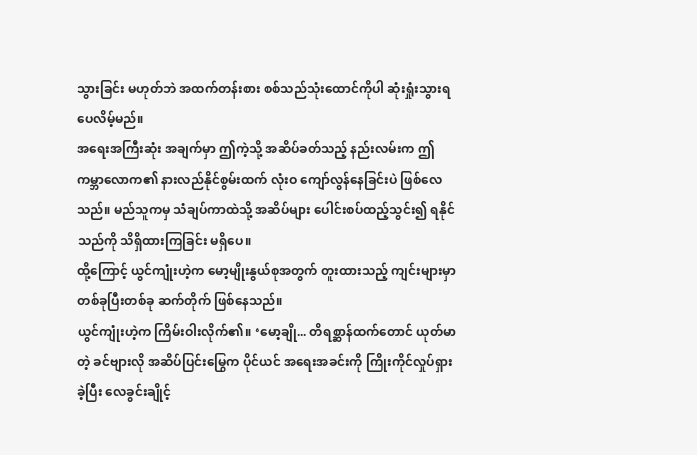သွားခြင်း မဟုတ်ဘဲ အထက်တန်းစား စစ်သည်သုံးထောင်ကိုပါ ဆုံးရှုံးသွားရပေလိမ့်မည်။
အရေးအကြီးဆုံး အချက်မှာ ဤကဲ့သို့ အဆိပ်ခတ်သည့် နည်းလမ်းက ဤကမ္ဘာလောက၏ နားလည်နိုင်စွမ်းထက် လုံးဝ ကျော်လွန်နေခြင်းပဲ ဖြစ်လေသည်။ မည်သူကမှ သံချပ်ကာထဲသို့ အဆိပ်များ ပေါင်းစပ်ထည့်သွင်း၍ ရနိုင်သည်ကို သိရှိထားကြခြင်း မရှိပေ။
ထို့ကြောင့် ယွင်ကျုံးဟဲ့က မော့မျိုးနွယ်စုအတွက် တူးထားသည့် ကျင်းများမှာ တစ်ခုပြီးတစ်ခု ဆက်တိုက် ဖြစ်နေသည်။
ယွင်ကျုံးဟဲ့က ကြိမ်းဝါးလိုက်၏။ ‘မော့ချို... တိရစ္ဆာန်ထက်တောင် ယုတ်မာတဲ့ ခင်ဗျားလို အဆိပ်ပြင်းမြွေက ပိုင်ယင် အရေးအခင်းကို ကြိုးကိုင်လှုပ်ရှားခဲ့ပြီး လေခွင်းချိုင့်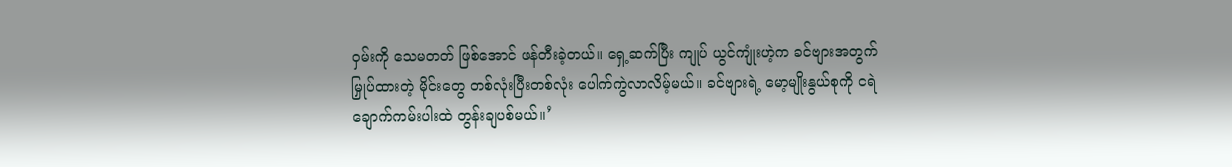ဝှမ်းကို သေမတတ် ဖြစ်အောင် ဖန်တီးခဲ့တယ်။ ရှေ့ဆက်ပြီး ကျုပ် ယွင်ကျုံးဟဲ့က ခင်ဗျားအတွက် မြှုပ်ထားတဲ့ မိုင်းတွေ တစ်လုံးပြီးတစ်လုံး ပေါက်ကွဲလာလိမ့်မယ်။ ခင်ဗျားရဲ့ မော့မျိုးနွယ်စုကို ငရဲချောက်ကမ်းပါးထဲ တွန်းချပစ်မယ်။’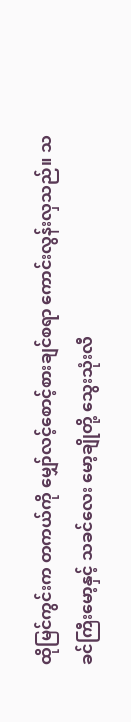ထိုမြင်ကွင်းက တကယ်ကို မျှော်လင့်စောင့်စားချင်စရာ ကောင်းလွန်းလှသည်။ သခင်ကြီးမော့နှင့် သခင်လေး မော့ချိုတို့ သွေးသုံးလီ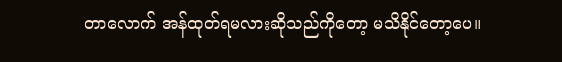တာလောက် အန်ထုတ်ရမလားဆိုသည်ကိုတော့ မသိနိုင်တော့ပေ။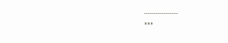.................
***